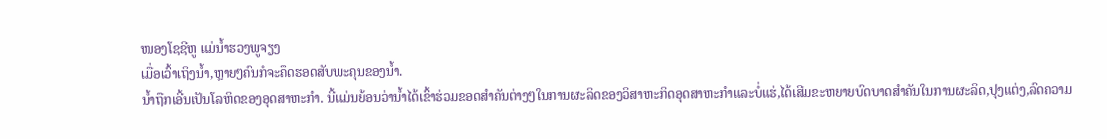ໜອງໂຊຊີຫູ ແມ່ນ້ຳຮວງພູຈຽງ
ເມື່ອເວົ້າເຖິງນ້ຳ,ຫຼາຍໆຄົນກໍຈະຄຶດຮອດສັບພະຄຸນຂອງນ້ຳ.
ນ້ຳຖືກເອີ້ນເປັນໂລຫິດຂອງອຸດສາຫະກຳ. ນີ້ແມ່ນຍ້ອນວ່ານ້ຳໄດ້ເຂົ້າຮ່ວມຂອດສຳຄັນຕ່າງໆໃນການຜະລິດຂອງວິສາຫະກິດອຸດສາຫະກຳແລະບໍ່ແຮ່,ໄດ້ເສີມຂະຫຍາຍບົດບາດສຳຄັນໃນການຜະລິດ,ປຸງແຕ່ງ,ລົດຄວາມ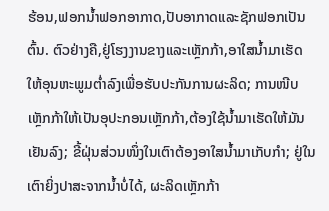ຮ້ອນ,ຟອກນ້ຳຟອກອາກາດ,ປັບອາກາດແລະຊັກຟອກເປັນຕົ້ນ. ຕົວຢ່າງຄື,ຢູ່ໂຮງງານຂາງແລະເຫຼັກກ້າ,ອາໃສນ້ຳມາເຮັດໃຫ້ອຸນຫະພູມຕ່ຳລົງເພື່ອຮັບປະກັນການຜະລິດ; ການໜີບເຫຼັກກ້າໃຫ້ເປັນອຸປະກອນເຫຼັກກ້າ,ຕ້ອງໃຊ້ນ້ຳມາເຮັດໃຫ້ມັນເຢັນລົງ; ຂີ້ຝຸ່ນສ່ວນໜຶ່ງໃນເຕົາຕ້ອງອາໃສນ້ຳມາເກັບກຳ; ຢູ່ໃນເຕົາຍິ່ງປາສະຈາກນ້ຳບໍ່ໄດ້, ຜະລິດເຫຼັກກ້າ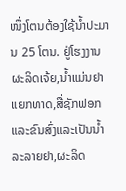ໜຶ່ງໂຕນຕ້ອງໃຊ້ນ້ຳປະມານ 25 ໂຕນ. ຢູ່ໂຮງງານຜະລິດເຈ້ຍ,ນ້ຳແມ່ນຢາແຍກທາດ,ສື່ຊັກຟອກແລະຂົນສົ່ງແລະເປັນນ້ຳລະລາຍຢາ,ຜະລິດ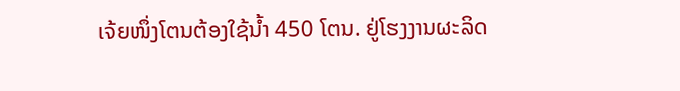ເຈ້ຍໜຶ່ງໂຕນຕ້ອງໃຊ້ນ້ຳ 450 ໂຕນ. ຢູ່ໂຮງງານຜະລິດ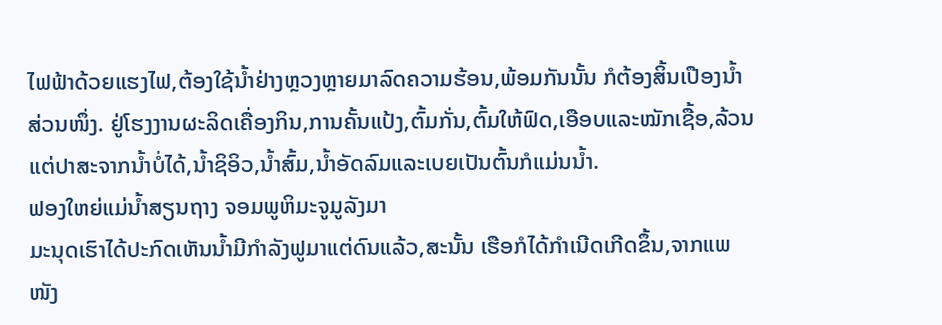ໄຟຟ້າດ້ວຍແຮງໄຟ,ຕ້ອງໃຊ້ນ້ຳຢ່າງຫຼວງຫຼາຍມາລົດຄວາມຮ້ອນ,ພ້ອມກັນນັ້ນ ກໍຕ້ອງສິ້ນເປືອງນ້ຳສ່ວນໜຶ່ງ. ຢູ່ໂຮງງານຜະລິດເຄື່ອງກິນ,ການຄັ້ນແປ້ງ,ຕົ້ມກັ່ນ,ຕົ້ມໃຫ້ຟົດ,ເອືອບແລະໝັກເຊື້ອ,ລ້ວນແຕ່ປາສະຈາກນ້ຳບໍ່ໄດ້,ນ້ຳຊິອິວ,ນ້ຳສົ້ມ,ນ້ຳອັດລົມແລະເບຍເປັນຕົ້ນກໍແມ່ນນ້ຳ.
ຟອງໃຫຍ່ແມ່ນ້ຳສຽນຖາງ ຈອມພູຫິມະຈູມູລັງມາ
ມະນຸດເຮົາໄດ້ປະກົດເຫັນນ້ຳມີກຳລັງຟູມາແຕ່ດົນແລ້ວ,ສະນັ້ນ ເຮືອກໍໄດ້ກຳເນີດເກີດຂຶ້ນ,ຈາກແພໜັງ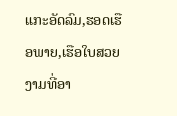ແກະອັດລົມ,ຮອດເຮືອພາຍ,ເຮືອໃບສວຍງາມທີ່ອາ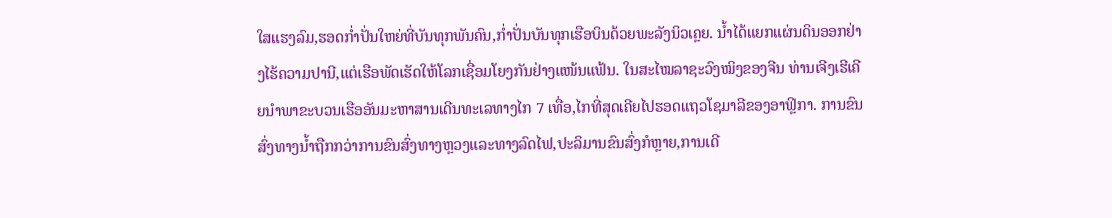ໃສແຮງລົມ,ຮອດກ່ຳປັ່ນໃຫຍ່ທີ່ບັນທຸກພັນຄົນ,ກ່ຳປັ່ນບັນທຸກເຮືອບິນດ້ວຍພະລັງນິວເຄຼຍ. ນ້ຳໄດ້ແຍກແຜ່ນດິນອອກຢ່າງໄຮ້ຄວາມປານີ,ແຕ່ເຮືອພັດເຮັດໃຫ້ໂລກເຊື່ອມໂຍງກັນຢ່າງແໜ້ນແຟ້ນ. ໃນສະໄໝລາຊະວົງໝິງຂອງຈີນ ທ່ານເຈີງເຮີເຄີຍນຳພາຂະບວນເຮືອອັນມະຫາສານເດີນທະເລທາງໄກ 7 ເທື່ອ,ໄກທີ່ສຸດເຄີຍໄປຮອດແຖວໂຊມາລີຂອງອາຟິຼກາ. ການຂົນສົ່ງທາງນ້ຳຖືກກວ່າການຂົນສົ່ງທາງຫຼວງແລະທາງລົດໄຟ,ປະລິມານຂົນສົ່ງກໍຫຼາຍ,ການເດີ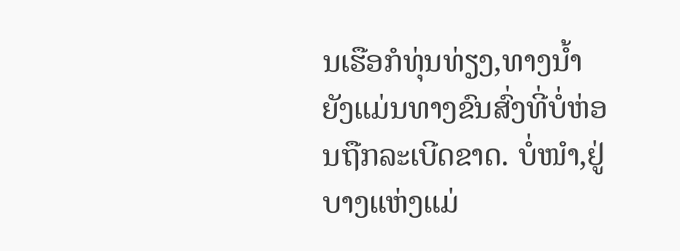ນເຮືອກໍທຸ່ນທ່ຽງ,ທາງນ້ຳຍັງແມ່ນທາງຂົນສົ່ງທີ່ບໍ່ຫ່ອນຖືກລະເບີດຂາດ. ບໍ່ໜຳ,ຢູ່ບາງແຫ່ງແມ່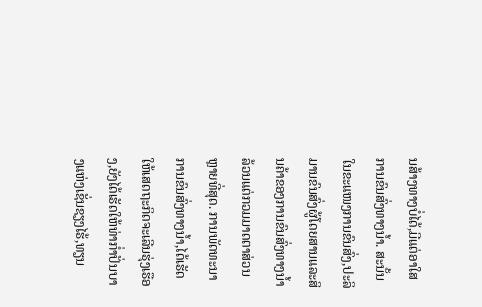ນສ້າງທາງບໍ່ໄດ້,ມີແຕ່ອາໃສການຂົນສົ່ງທາງນ້ຳ. ສະນັ້ນ ໃນຂະແໜງການຂົນສົ່ງ,ປະລິມານຂົນສົ່ງຜູ້ໂດຍສານແລະສິນຄ້າຂອງການຂົນສົ່ງທາງນ້ຳລ້ວນແຕ່ກວມມາດຕາສ່ວນຫຼາຍທີ່ສຸດ. ການພັດທະນາການຂົນສົ່ງທາງນ້ຳ,ໄດ້ເຮັດໃຫ້ເສດຖະກິດຈະເລີນຮຸ່ງເຮືອງ,ຍັງໄດ້ເຮັດໃຫ້ທ່າກ່ຳປັ່ນບາງແຫ່ງເຊັ່ນຊຽງໄຮ້,ທຽນ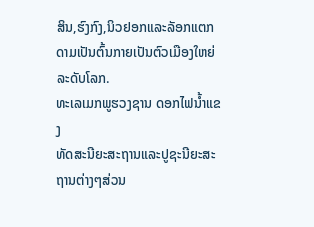ສິນ,ຮົງກົງ,ນິວຢອກແລະລັອກແຕກດາມເປັນຕົ້ນກາຍເປັນຕົວເມືອງໃຫຍ່ລະດັບໂລກ.
ທະເລເມກພູຮວງຊານ ດອກໄຟນ້ຳແຂງ
ທັດສະນີຍະສະຖານແລະປູຊະນີຍະສະຖານຕ່າງໆສ່ວນ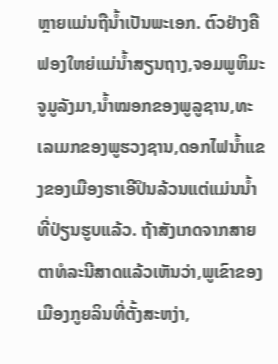ຫຼາຍແມ່ນຖືນ້ຳເປັນພະເອກ. ຕົວຢ່າງຄືຟອງໃຫຍ່ແມ່ນ້ຳສຽນຖາງ,ຈອມພູຫິມະຈູມູລັງມາ,ນ້ຳໝອກຂອງພູລູຊານ,ທະເລເມກຂອງພູຮວງຊານ,ດອກໄຟນ້ຳແຂງຂອງເມືອງຮາເອີປິນລ້ວນແຕ່ແມ່ນນ້ຳທີ່ປ່ຽນຮູບແລ້ວ. ຖ້າສັງເກດຈາກສາຍຕາທໍລະນີສາດແລ້ວເຫັນວ່າ,ພູເຂົາຂອງເມືອງກູຍລິນທີ່ຕັ້ງສະຫງ່າ,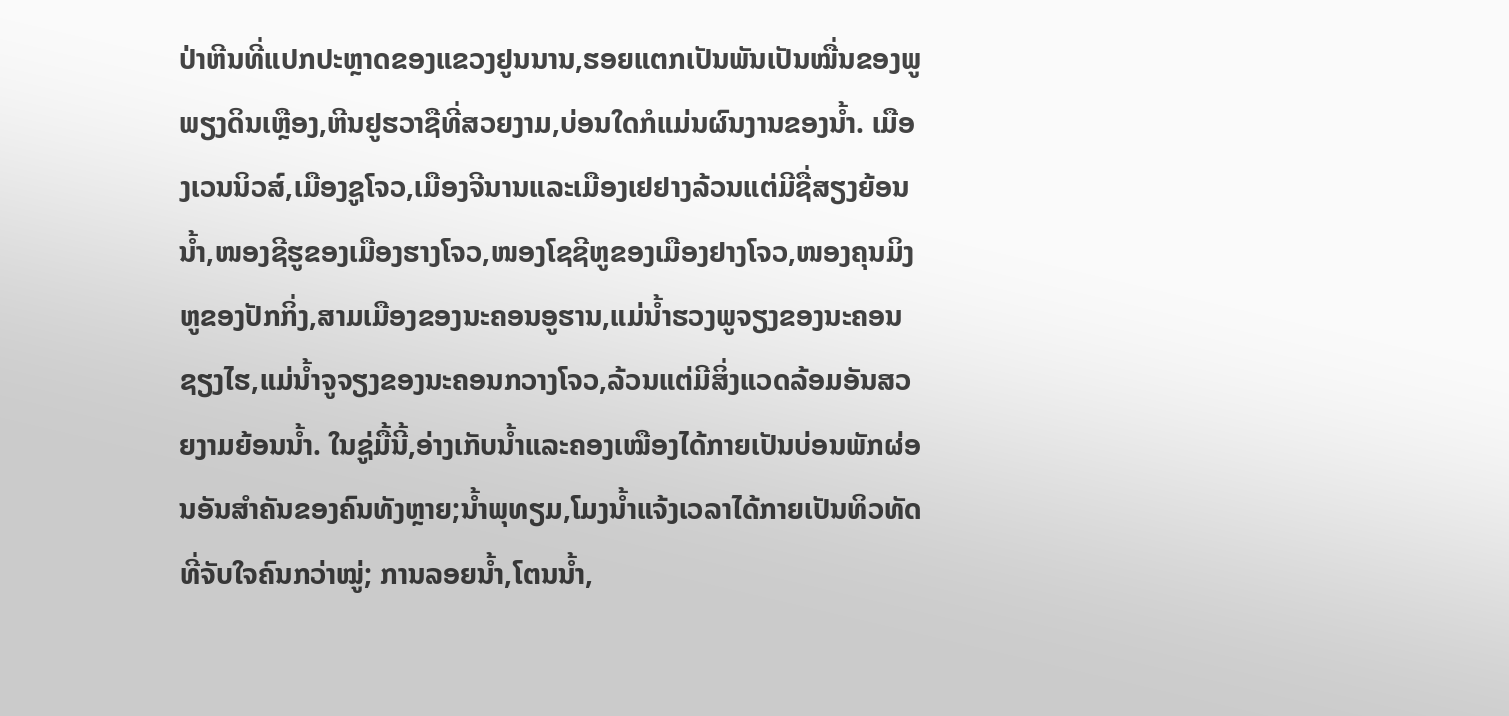ປ່າຫີນທີ່ແປກປະຫຼາດຂອງແຂວງຢູນນານ,ຮອຍແຕກເປັນພັນເປັນໝື່ນຂອງພູພຽງດິນເຫຼືອງ,ຫີນຢູຮວາຊືທີ່ສວຍງາມ,ບ່ອນໃດກໍແມ່ນຜົນງານຂອງນ້ຳ. ເມືອງເວນນິວສ໌,ເມືອງຊູໂຈວ,ເມືອງຈີນານແລະເມືອງເຢຢາງລ້ວນແຕ່ມີຊື່ສຽງຍ້ອນນ້ຳ,ໜອງຊີຮູຂອງເມືອງຮາງໂຈວ,ໜອງໂຊຊີຫູຂອງເມືອງຢາງໂຈວ,ໜອງຄຸນມິງຫູຂອງປັກກິ່ງ,ສາມເມືອງຂອງນະຄອນອູຮານ,ແມ່ນ້ຳຮວງພູຈຽງຂອງນະຄອນຊຽງໄຮ,ແມ່ນ້ຳຈູຈຽງຂອງນະຄອນກວາງໂຈວ,ລ້ວນແຕ່ມີສິ່ງແວດລ້ອມອັນສວຍງາມຍ້ອນນ້ຳ. ໃນຊູ່ມື້ນີ້,ອ່າງເກັບນ້ຳແລະຄອງເໝືອງໄດ້ກາຍເປັນບ່ອນພັກຜ່ອນອັນສຳຄັນຂອງຄົນທັງຫຼາຍ;ນ້ຳພຸທຽມ,ໂມງນ້ຳແຈ້ງເວລາໄດ້ກາຍເປັນທິວທັດທີ່ຈັບໃຈຄົນກວ່າໝູ່; ການລອຍນ້ຳ,ໂຕນນ້ຳ,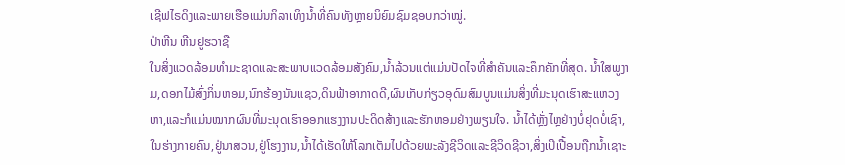ເຊີຟໄຣດິງແລະພາຍເຮືອແມ່ນກິລາເທິງນ້ຳທີ່ຄົນທັງຫຼາຍນິຍົມຊົມຊອບກວ່າໝູ່.
ປ່າຫີນ ຫີນຢູຮວາຊື
ໃນສິ່ງແວດລ້ອມທຳມະຊາດແລະສະພາບແວດລ້ອມສັງຄົມ,ນ້ຳລ້ວນແຕ່ແມ່ນປັດໄຈທີ່ສຳຄັນແລະຄຶກຄັກທີ່ສຸດ. ນ້ຳໃສພູງາມ,ດອກໄມ້ສົ່ງກິ່ນຫອມ,ນົກຮ້ອງນັນແຊວ,ດິນຟ້າອາກາດດີ,ຜົນເກັບກ່ຽວອຸດົມສົມບູນແມ່ນສິ່ງທີ່ມະນຸດເຮົາສະແຫວງຫາ,ແລະກໍແມ່ນໝາກຜົນທີ່ມະນຸດເຮົາອອກແຮງງານປະດິດສ້າງແລະຮັກຫອມຢ່າງພຽນໃຈ. ນ້ຳໄດ້ຫຼັ່ງໄຫຼຢ່າງບໍ່ຢຸດບໍ່ເຊົາ,ໃນຮ່າງກາຍຄົນ,ຢູ່ນາສວນ,ຢູ່ໂຮງງານ,ນ້ຳໄດ້ເຮັດໃຫ້ໂລກເຕັມໄປດ້ວຍພະລັງຊີວິດແລະຊີວິດຊີວາ,ສິ່ງເປິເປື້ອນຖືກນ້ຳເຊາະ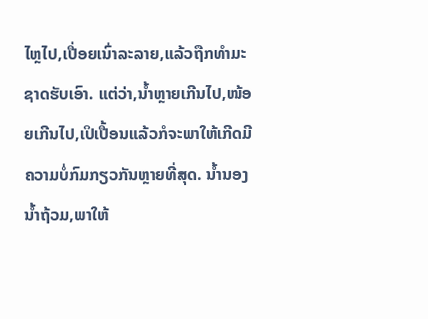ໄຫຼໄປ,ເປື່ອຍເນົ່າລະລາຍ,ແລ້ວຖືກທຳມະຊາດຮັບເອົາ. ແຕ່ວ່າ,ນ້ຳຫຼາຍເກີນໄປ,ໜ້ອຍເກີນໄປ,ເປິເປື້ອນແລ້ວກໍຈະພາໃຫ້ເກີດມີຄວາມບໍ່ກົມກຽວກັນຫຼາຍທີ່ສຸດ. ນ້ຳນອງນ້ຳຖ້ວມ,ພາໃຫ້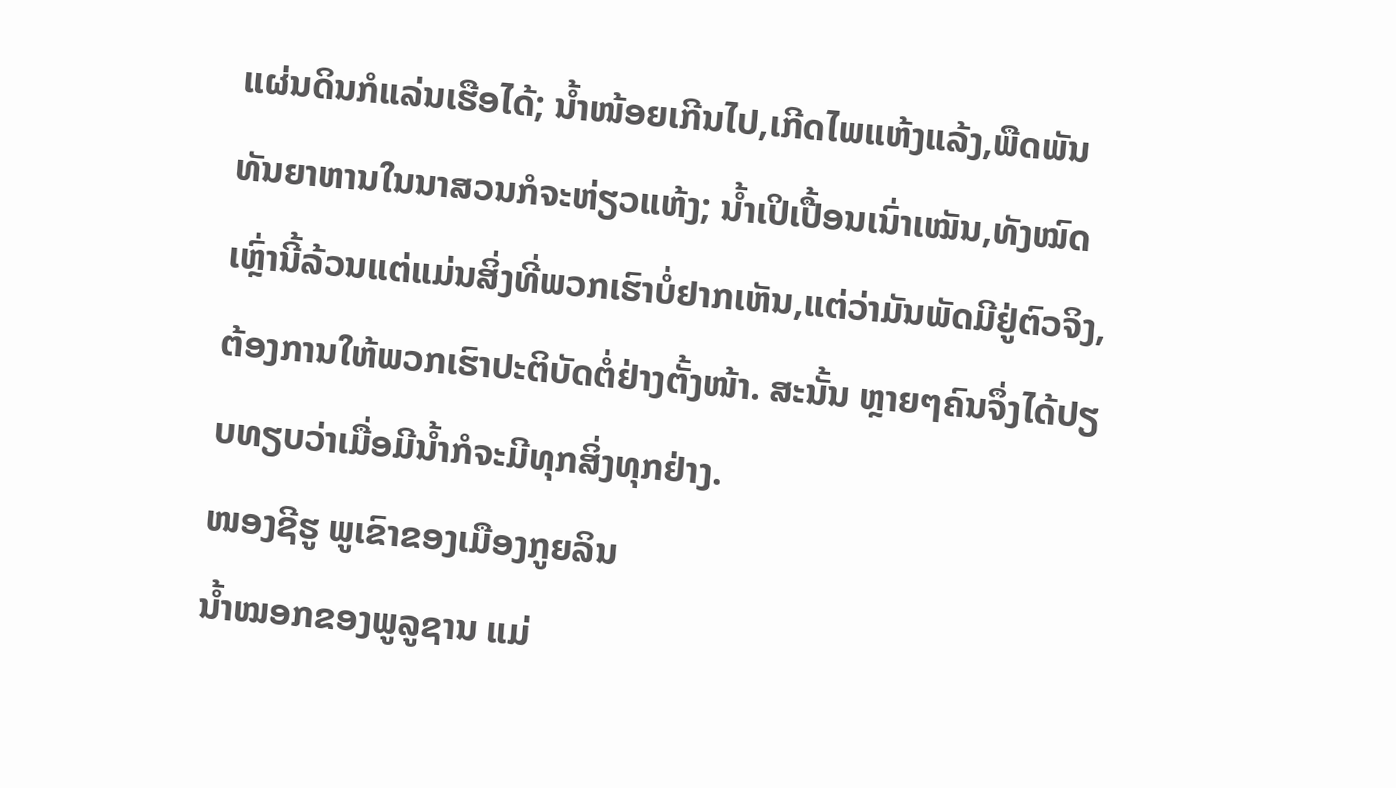ແຜ່ນດິນກໍແລ່ນເຮືອໄດ້; ນ້ຳໜ້ອຍເກີນໄປ,ເກີດໄພແຫ້ງແລ້ງ,ພືດພັນທັນຍາຫານໃນນາສວນກໍຈະຫ່ຽວແຫ້ງ; ນ້ຳເປິເປື້ອນເນົ່າເໝັນ,ທັງໝົດເຫຼົ່ານີ້ລ້ວນແຕ່ແມ່ນສິ່ງທີ່ພວກເຮົາບໍ່ຢາກເຫັນ,ແຕ່ວ່າມັນພັດມີຢູ່ຕົວຈິງ,ຕ້ອງການໃຫ້ພວກເຮົາປະຕິບັດຕໍ່ຢ່າງຕັ້ງໜ້າ. ສະນັ້ນ ຫຼາຍໆຄົນຈຶ່ງໄດ້ປຽບທຽບວ່າເມື່ອມີນ້ຳກໍຈະມີທຸກສິ່ງທຸກຢ່າງ.
ໜອງຊີຮູ ພູເຂົາຂອງເມືອງກູຍລິນ
ນ້ຳໝອກຂອງພູລູຊານ ແມ່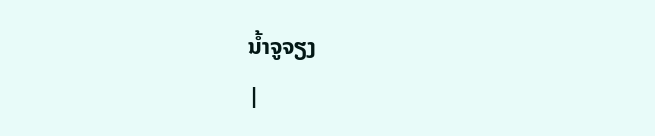ນ້ຳຈູຈຽງ
|